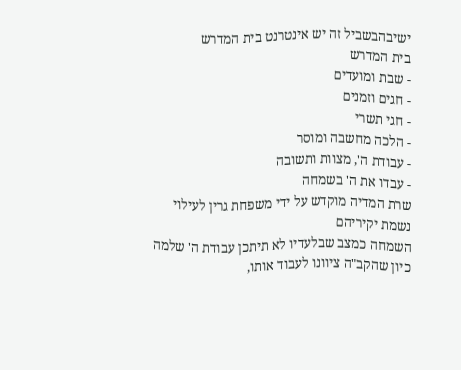ישיבהבשביל זה יש אינטרנט בית המדרש
בית המדרש
- שבת ומועדים
- חגים וזמנים
- חגי תשרי
- הלכה מחשבה ומוסר
- עבודת ה', מצוות ותשובה
- עבדו את ה' בשמחה
שרת המדיה מוקדש על ידי משפחת גרין לעילוי נשמת יקיריהם
השמחה כמצב שבלעדיו לא תיתכן עבודת ה' שלמה
כיון שהקב"ה ציוונו לעבוד אותו,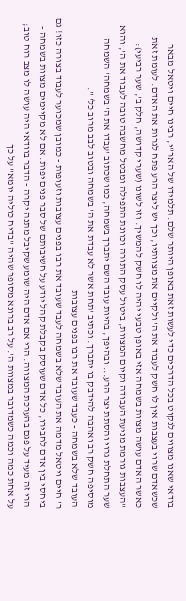בודאי שאנו מצווים לנקוט בכל הדרכים כדי לעשות זאת באופן היותר שלם. תלמידו של האר"י, רבינו חיים ויטאל מבאר שכשאדם שרוי בעצבות אין לו חשק לעבוד את ה' ולקיים את מצוותיו, וכך יש ליצר הרע פתח לגרות את האדם. לעומת זאת כאשר האדם עושה מצוות בשמחה אזי באופן טבעי יהיה לו חשק להמשיך. וזו לשונו (שערי קדושה, חלק ב', שער רביעי):
"העצבות גורמת מניעת העבודה וקיום המצוות, ביטול עסק התורה וכוונת התפילה ומבטל מחשבה טובה לעבוד את ה', והוא שער התחלת גרוי והסתת יצר הרע... ובהיפך, בהיות עובד השם יתברך בשמחה, כמו שכתוב 'עבדו את ה' בשמחה' השמחה מוסיפה חשק רב ואהבה להידבק בו יתברך. וכתיב 'תחת אשר לא עבדת את ה' בשמחה ובטוב לבב מרוב כל' ".
העובד שלא בשמחה - כעבד שעובד את רבו בפנים עצובות
ר' חיים ויטאל מדמה את העובד שלא בשמחה לעבד שעובד את רבו בפנים עצובות וזעופות - כמובן שמכוער לעבוד בצורה כזו! גם ביחסי בין אדם לחבירו, כל אדם שעוסק בקבלת קהל יודע על חשיבותם של סבר פנים יפות. אם לא מקיימים מצוות בשמחה - הרי זה מעיד על פגם בהערכת המצווה. הרי אם אדם היה שומע שקיבל מתנה יקרה - הדבר בוודאי היה עושה לו מצב רוח טוב; על אחת כמה וכמה כשמדובר במצוות ה'. על רב ברונא מסופר שהיה "בדיח כוליה יומא" על כך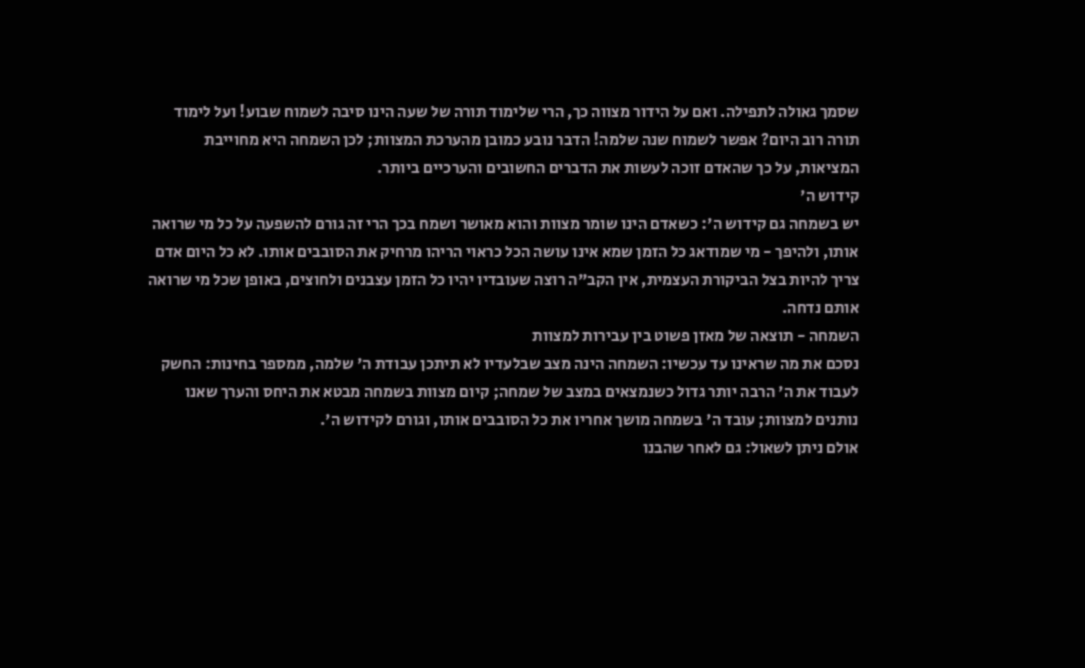שסמך גאולה לתפילה. ואם על הידור מצווה כך, הרי שלימוד תורה של שעה הינו סיבה לשמוח שבוע! ועל לימוד תורה רוב היום? אפשר לשמוח שנה שלמה! הדבר נובע כמובן מהערכת המצוות; לכן השמחה היא מחוייבת המציאות, על כך שהאדם זוכה לעשות את הדברים החשובים והערכיים ביותר.
קידוש ה'
יש בשמחה גם קידוש ה': כשאדם הינו שומר מצוות והוא מאושר ושמח בכך הרי זה גורם להשפעה על כל מי שרואה אותו, ולהיפך - מי שמודאג כל הזמן שמא אינו עושה הכל כראוי הריהו מרחיק את הסובבים אותו. לא כל היום אדם צריך להיות בצל הביקורת העצמית, אין הקב"ה רוצה שעובדיו יהיו כל הזמן עצבנים ולחוצים, באופן שכל מי שרואה אותם נדחה.
השמחה - תוצאה של מאזן פשוט בין עבירות למצוות
נסכם את מה שראינו עד עכשיו: השמחה הינה מצב שבלעדיו לא תיתכן עבודת ה' שלמה, ממספר בחינות: החשק לעבוד את ה' הרבה יותר גדול כשנמצאים במצב של שמחה; קיום מצוות בשמחה מבטא את היחס והערך שאנו נותנים למצוות; עובד ה' בשמחה מושך אחריו את כל הסובבים אותו, וגורם לקידוש ה'.
אולם ניתן לשאול: גם לאחר שהבנו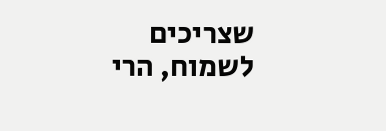שצריכים לשמוח, הרי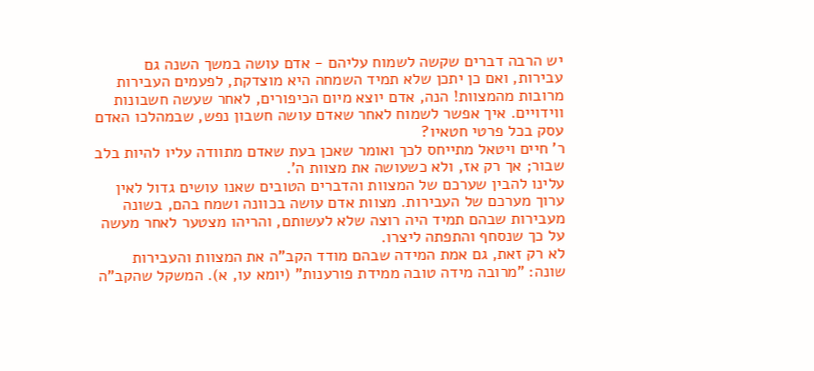יש הרבה דברים שקשה לשמוח עליהם - אדם עושה במשך השנה גם עבירות, ואם כן יתכן שלא תמיד השמחה היא מוצדקת, לפעמים העבירות מרובות מהמצוות! הנה, אדם יוצא מיום הכיפורים, לאחר שעשה חשבונות ווידויים. איך אפשר לשמוח לאחר שאדם עושה חשבון נפש, שבמהלכו האדם עסק בכל פרטי חטאיו?
ר' חיים ויטאל מתייחס לכך ואומר שאכן בעת שאדם מתוודה עליו להיות בלב שבור; אך רק אז, ולא כשעושה את מצוות ה'.
עלינו להבין שערכם של המצוות והדברים הטובים שאנו עושים גדול לאין ערוך מערכם של העבירות. מצוות אדם עושה בכוונה ושמח בהם, בשונה מעבירות שבהם תמיד היה רוצה שלא לעשותם, והריהו מצטער לאחר מעשה על כך שנסחף והתפתה ליצרו.
לא רק זאת, גם אמת המידה שבהם מודד הקב"ה את המצוות והעבירות שונה: "מרובה מידה טובה ממידת פורענות" (יומא עו, א). המשקל שהקב"ה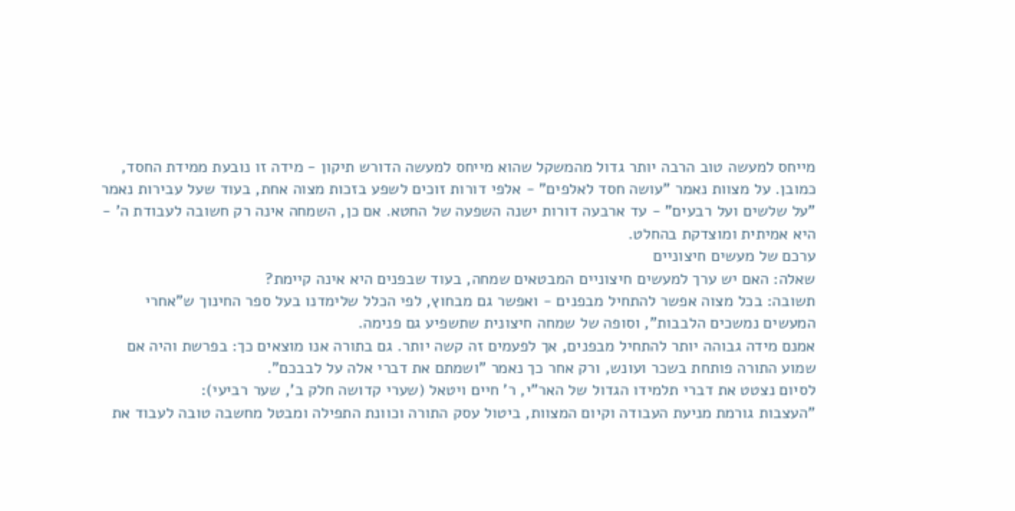מייחס למעשה טוב הרבה יותר גדול מהמשקל שהוא מייחס למעשה הדורש תיקון - מידה זו נובעת ממידת החסד, כמובן. על מצוות נאמר "עושה חסד לאלפים" - אלפי דורות זוכים לשפע בזכות מצוה אחת, בעוד שעל עבירות נאמר "על שלשים ועל רבעים" - עד ארבעה דורות ישנה השפעה של החטא. אם כן, השמחה אינה רק חשובה לעבודת ה' - היא אמיתית ומוצדקת בהחלט.
ערכם של מעשים חיצוניים
שאלה: האם יש ערך למעשים חיצוניים המבטאים שמחה, בעוד שבפנים היא אינה קיימת?
תשובה: בכל מצוה אפשר להתחיל מבפנים - ואפשר גם מבחוץ, לפי הכלל שלימדנו בעל ספר החינוך ש"אחרי המעשים נמשכים הלבבות", וסופה של שמחה חיצונית שתשפיע גם פנימה.
אמנם מידה גבוהה יותר להתחיל מבפנים, אך לפעמים זה קשה יותר. גם בתורה אנו מוצאים כך: בפרשת והיה אם שמוע התורה פותחת בשכר ועונש, ורק אחר כך נאמר "ושמתם את דברי אלה על לבבכם".
לסיום נצטט את דברי תלמידו הגדול של האר"י, ר' חיים ויטאל (שערי קדושה חלק ב', שער רביעי):
"העצבות גורמת מניעת העבודה וקיום המצוות, ביטול עסק התורה וכוונת התפילה ומבטל מחשבה טובה לעבוד את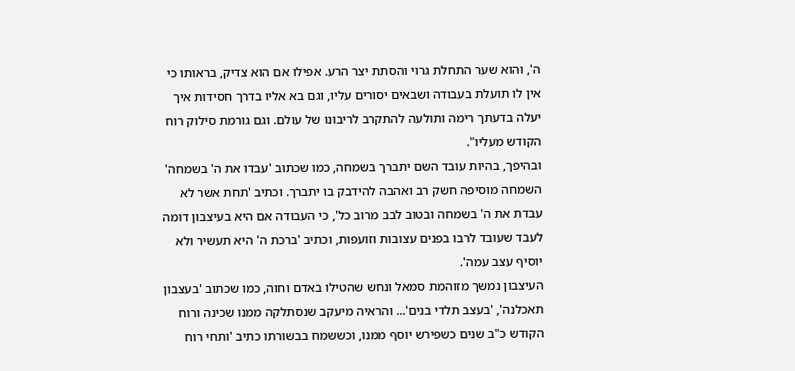ה', והוא שער התחלת גרוי והסתת יצר הרע. אפילו אם הוא צדיק, בראותו כי אין לו תועלת בעבודה ושבאים יסורים עליו, וגם בא אליו בדרך חסידות איך יעלה בדעתך רימה ותולעה להתקרב לריבונו של עולם. וגם גורמת סילוק רוח הקודש מעליו".
ובהיפך, בהיות עובד השם יתברך בשמחה, כמו שכתוב 'עבדו את ה' בשמחה' השמחה מוסיפה חשק רב ואהבה להידבק בו יתברך. וכתיב 'תחת אשר לא עבדת את ה' בשמחה ובטוב לבב מרוב כל', כי העבודה אם היא בעיצבון דומה לעבד שעובד לרבו בפנים עצובות וזועפות, וכתיב 'ברכת ה' היא תעשיר ולא יוסיף עצב עמה'.
העיצבון נמשך מזוהמת סמאל ונחש שהטילו באדם וחוה, כמו שכתוב 'בעצבון תאכלנה', 'בעצב תלדי בנים'... והראיה מיעקב שנסתלקה ממנו שכינה ורוח הקודש כ"ב שנים כשפירש יוסף ממנו, וכששמח בבשורתו כתיב 'ותחי רוח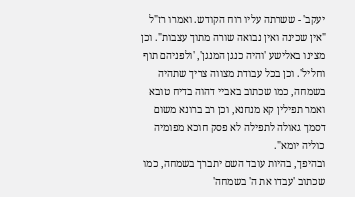יעקב' - ששרתה עליו רוח הקודש. ואמרו רז"ל "אין שכינה ואין נבואה שורה מתוך עצבות". וכן מצינו באלישע 'והיה כנגן המנגן', 'ולפניהם תוף וחליל'. וכן בכל עבודת מצווה צריך שתהיה בשמחה, כמו שכתוב באביי דהוה בדיח טובא ואמר תפילין קא מנחנא, וכן רב ברונא משום דסמך גאולה לתפילה לא פסק חוכא מפומיה כוליה יומא".
ובהיפך, בהיות עובד השם יתברך בשמחה, כמו שכתוב 'עבדו את ה' בשמחה'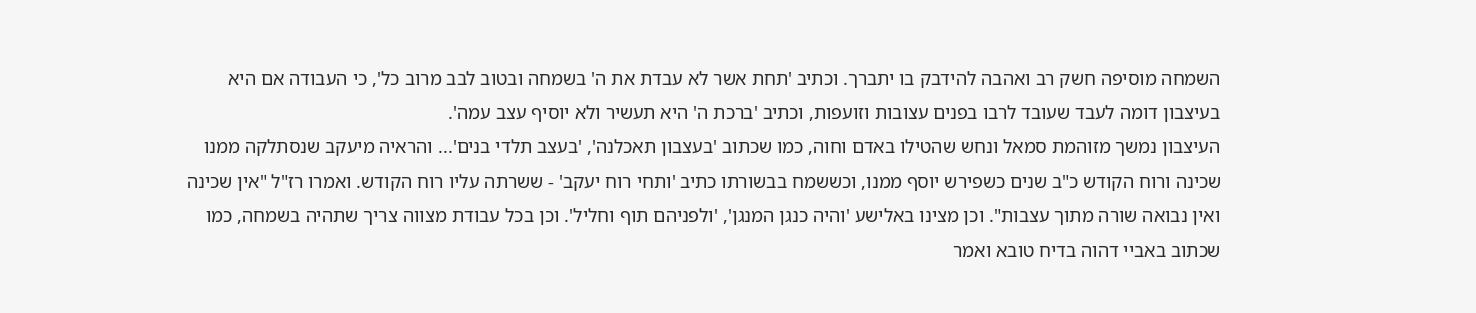השמחה מוסיפה חשק רב ואהבה להידבק בו יתברך. וכתיב 'תחת אשר לא עבדת את ה' בשמחה ובטוב לבב מרוב כל', כי העבודה אם היא בעיצבון דומה לעבד שעובד לרבו בפנים עצובות וזועפות, וכתיב 'ברכת ה' היא תעשיר ולא יוסיף עצב עמה'.
העיצבון נמשך מזוהמת סמאל ונחש שהטילו באדם וחוה, כמו שכתוב 'בעצבון תאכלנה', 'בעצב תלדי בנים'... והראיה מיעקב שנסתלקה ממנו שכינה ורוח הקודש כ"ב שנים כשפירש יוסף ממנו, וכששמח בבשורתו כתיב 'ותחי רוח יעקב' - ששרתה עליו רוח הקודש. ואמרו רז"ל "אין שכינה ואין נבואה שורה מתוך עצבות". וכן מצינו באלישע 'והיה כנגן המנגן', 'ולפניהם תוף וחליל'. וכן בכל עבודת מצווה צריך שתהיה בשמחה, כמו שכתוב באביי דהוה בדיח טובא ואמר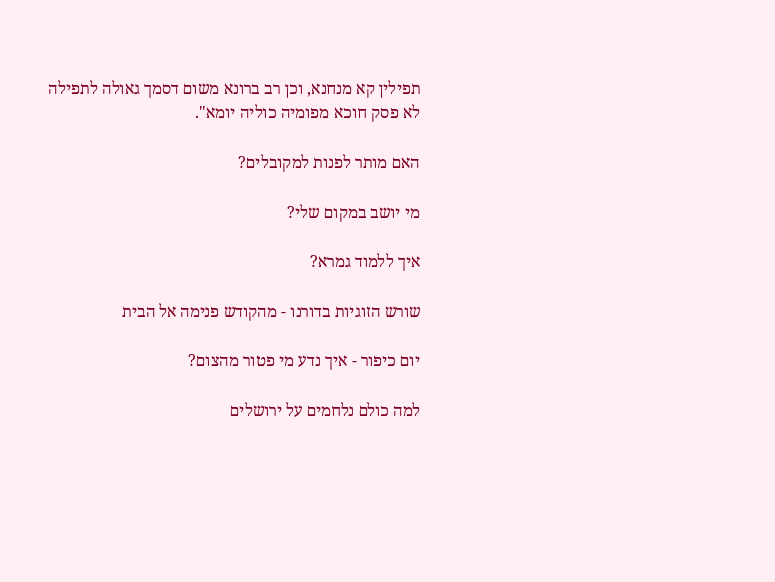תפילין קא מנחנא, וכן רב ברונא משום דסמך גאולה לתפילה לא פסק חוכא מפומיה כוליה יומא".

האם מותר לפנות למקובלים?

מי יושב במקום שלי?

איך ללמוד גמרא?

שורש הזוגיות בדורנו - מהקודש פנימה אל הבית

יום כיפור - איך נדע מי פטור מהצום?

למה כולם נלחמים על ירושלים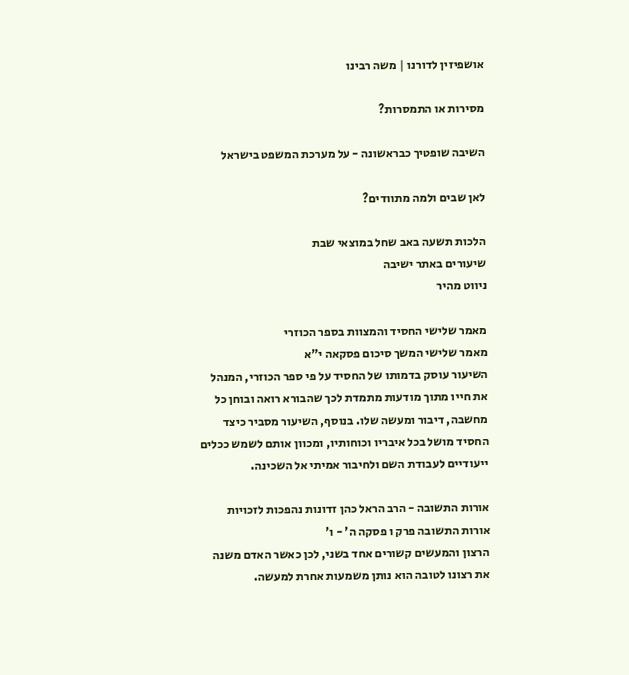אושפיזין לדורנו | משה רבינו

מסירות או התמסרות?

השיבה שופטיך כבראשונה - על מערכת המשפט בישראל

לאן שבים ולמה מתוודים?

הלכות תשעה באב שחל במוצאי שבת
שיעורים באתר ישיבה
ניווט מהיר

מאמר שלישי החסיד והמצוות בספר הכוזרי
מאמר שלישי המשך סיכום פסקאה י"א
השיעור עוסק בדמותו של החסיד על פי ספר הכוזרי, המנהל את חייו מתוך מודעות מתמדת לכך שהבורא רואה ובוחן כל מחשבה, דיבור ומעשה שלו. בנוסף, השיעור מסביר כיצד החסיד מושל בכל איבריו וכוחותיו, ומכוון אותם לשמש ככלים ייעודיים לעבודת השם ולחיבור אמיתי אל השכינה.

אורות התשובה - הרב הראל כהן זדונות נהפכות לזכויות
אורות התשובה פרק ו פסקה ה' - ו'
הרצון והמעשים קשורים אחד בשני, לכן כאשר האדם משנה את רצונו לטובה הוא נותן משמעות אחרת למעשה.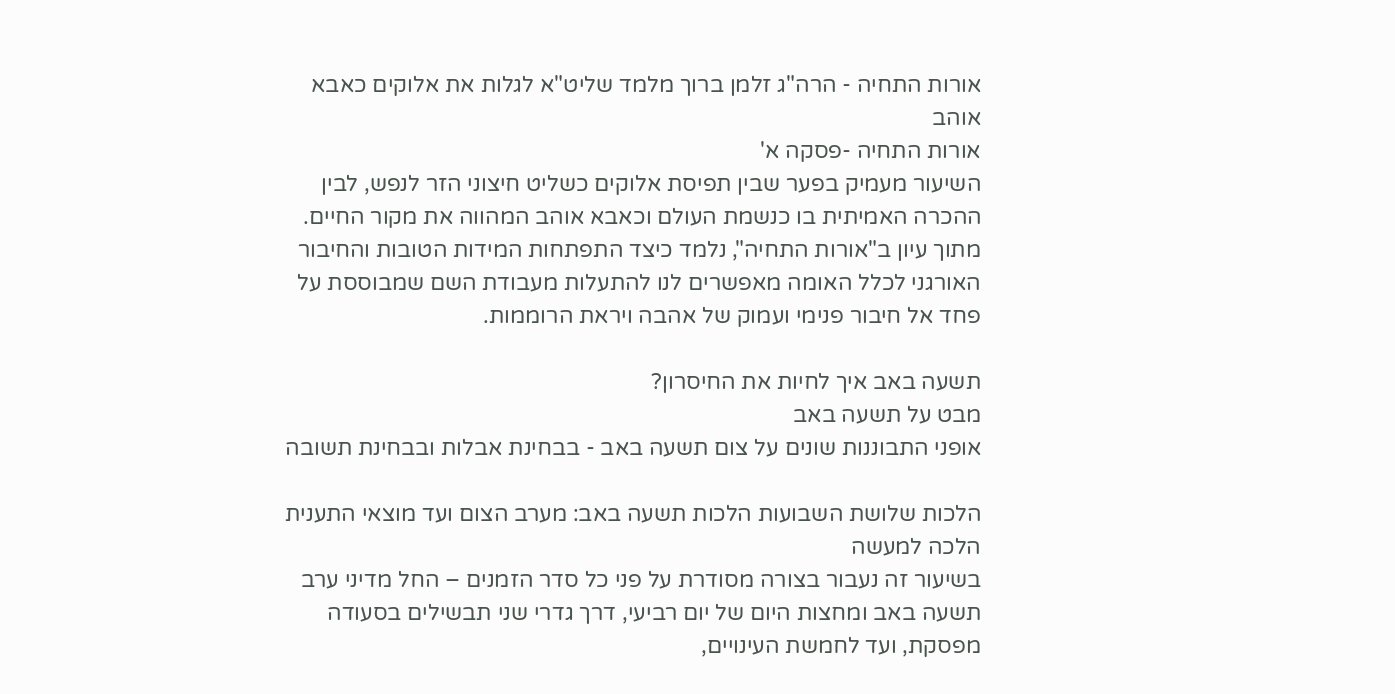אורות התחיה - הרה"ג זלמן ברוך מלמד שליט"א לגלות את אלוקים כאבא אוהב
אורות התחיה -פסקה א'
השיעור מעמיק בפער שבין תפיסת אלוקים כשליט חיצוני הזר לנפש, לבין ההכרה האמיתית בו כנשמת העולם וכאבא אוהב המהווה את מקור החיים. מתוך עיון ב"אורות התחיה", נלמד כיצד התפתחות המידות הטובות והחיבור האורגני לכלל האומה מאפשרים לנו להתעלות מעבודת השם שמבוססת על פחד אל חיבור פנימי ועמוק של אהבה ויראת הרוממות.

תשעה באב איך לחיות את החיסרון?
מבט על תשעה באב
אופני התבוננות שונים על צום תשעה באב - בבחינת אבלות ובבחינת תשובה

הלכות שלושת השבועות הלכות תשעה באב: מערב הצום ועד מוצאי התענית
הלכה למעשה
בשיעור זה נעבור בצורה מסודרת על פני כל סדר הזמנים – החל מדיני ערב תשעה באב ומחצות היום של יום רביעי, דרך גדרי שני תבשילים בסעודה מפסקת, ועד לחמשת העינויים,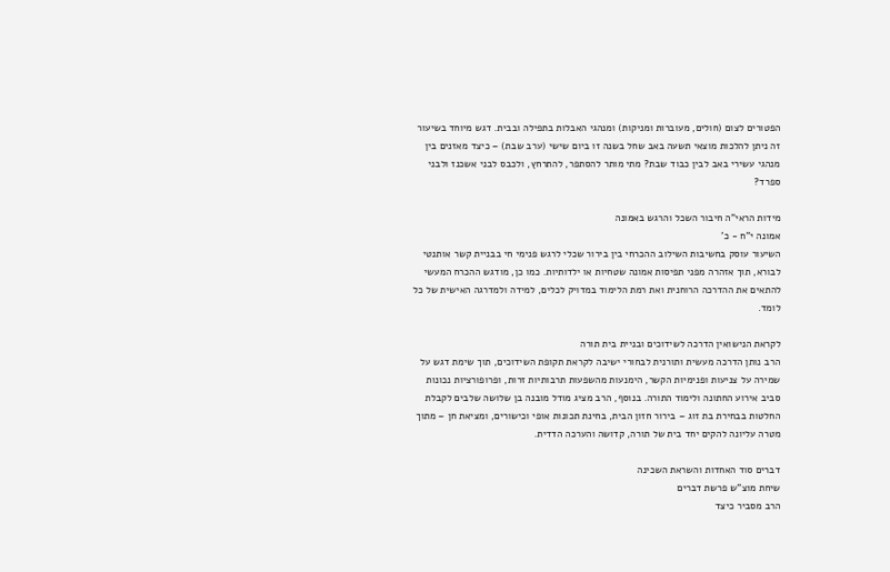הפטורים לצום (חולים, מעוברות ומניקות) ומנהגי האבלות בתפילה ובבית. דגש מיוחד בשיעור זה ניתן להלכות מוצאי תשעה באב שחל בשנה זו ביום שישי (ערב שבת) – כיצד מאזנים בין מנהגי עשירי באב לבין כבוד שבת? מתי מותר להסתפר, להתרחץ, ולכבס לבני אשכנז ולבני ספרד?

מידות הראי"ה חיבור השכל והרגש באמונה
אמונה י"ח - כ'
השיעור עוסק בחשיבות השילוב ההכרחי בין בירור שכלי לרגש פנימי חי בבניית קשר אותנטי לבורא, תוך אזהרה מפני תפיסות אמונה שטחיות או ילדותיות. כמו כן, מודגש ההכרח המעשי להתאים את ההדרכה הרוחנית ואת רמת הלימוד במדויק לכלים, למידה ולמדרגה האישית של כל לומד.

לקראת הנישואין הדרכה לשידוכים ובניית בית תורה
הרב נותן הדרכה מעשית ותורנית לבחורי ישיבה לקראת תקופת השידוכים, תוך שימת דגש על שמירה על צניעות ופנימיות הקשר, הימנעות מהשפעות תרבותיות זרות, ופרופורציות נכונות סביב אירוע החתונה ולימוד התורה. בנוסף, הרב מציג מודל מובנה בן שלושה שלבים לקבלת החלטות בבחירת בת זוג – בירור חזון הבית, בחינת תכונות אופי וכישורים, ומציאת חן – מתוך מטרה עליונה להקים יחד בית של תורה, קדושה והערכה הדדית.

דברים סוד האחדות והשראת השכינה
שיחת מוצ"ש פרשת דברים
הרב מסביר כיצד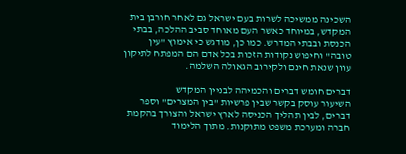השכינה ממשיכה לשרות בעם ישראל גם לאחר חורבן בית המקדש, במיוחד כאשר העם מאוחד סביב ההלכה, בבתי הכנסת ובבתי המדרש. כמו כן, מודגש כי אימוץ "עין טובה" וחיפוש נקודות הזכות בכל אדם הם המפתח לתיקון עוון שנאת חינם ולקירוב הגאולה השלמה.

דברים חומש דברים והכמיהה לבניין המקדש
השיעור עוסק בקשר שבין פרשיות "בין המצרים" וספר דברים, לבין תהליך הכניסה לארץ ישראל והצורך בהקמת חברה ומערכת משפט מתוקנות. מתוך הלימוד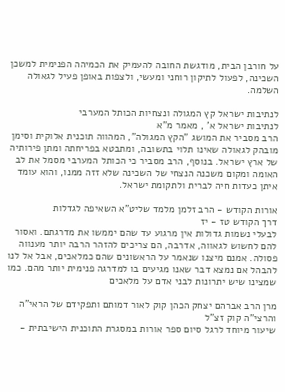על חורבן הבית, מודגשת החובה להעמיק את הכמיהה הפנימית למשכן השכינה, לפעול לתיקון רוחני ומעשי, ולצפות באופן פעיל לגאולה השלמה.

לנתיבות ישראל קץ המגולה ונצחיות הכותל המערבי
לנתיבות ישראל א' , מאמר מ"א
הרב מסביר את המושג "הקץ המגולה", המהווה תוכנית אלוקית וסימן מובהק לגאולה שאינו תלוי בתשובה, ומתבטא בפריחתה ומתן פירותיה של ארץ ישראל. בנוסף, הרב מסביר כי הכותל המערבי מסמל את לב האומה ומקום משכנה הנצחי של השכינה שלא זזה ממנו, והוא עומד איתן כעדות חיה לברית ולתקומת ישראל.

אורות הקודש - הרב זלמן מלמד שליט"א השאיפה לגדלות
דרך הקודש טז - יז
לבעלי נשמות גדולות אין מרגוע עד שהם יממשו את מדרגתם. ואסור להם לחשוש לגאווה, אדרבה, הם צריכים להזהר הרבה יותר מענווה פסולה. אמנם מיצנו שנאמר על הראשונים שהם כמלאכים, אבל אל לנו להבהל אם נמצא דבר שאנו מגיעים בו למדרגה פנימית יותר מהם. כמו שמצינו שיש יתרונות לבני אדם על מלאכים

מרן הרב אברהם יצחק הכהן קוק לאור דמותם ותפקידם של הראי"ה והרצי"ה קוק זצ"ל
שיעור מיוחד לרגל סיום ספר אורות במסגרת התוכנית הישיבתית -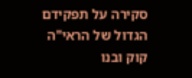סקירה על תפקידם הגדול של הראי"ה קוק ובנו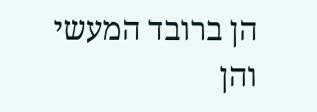הן ברובד המעשי והן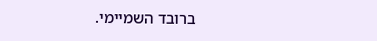ברובד השמיימי.